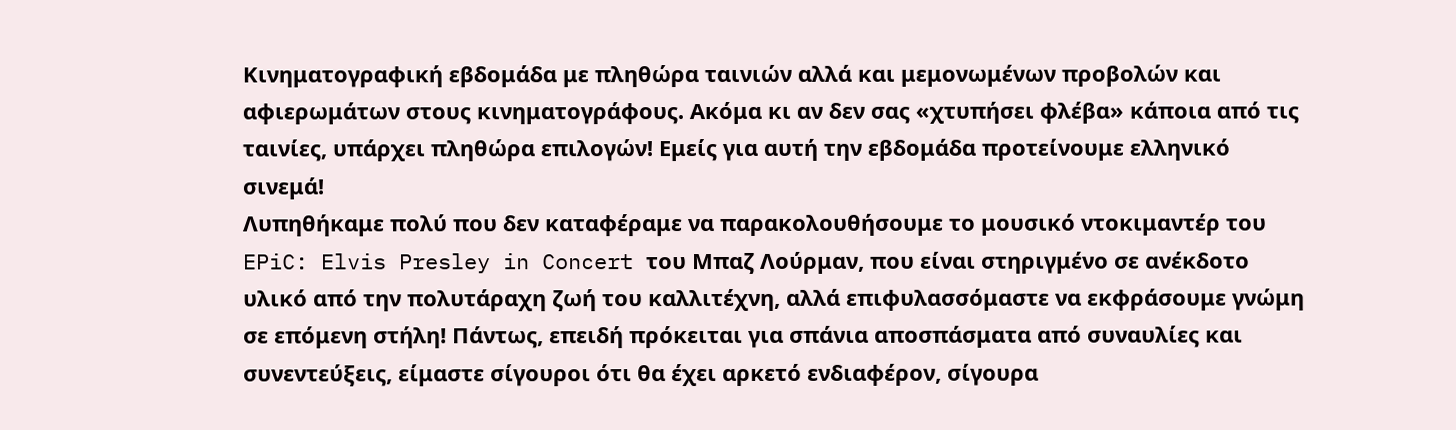Κινηματογραφική εβδομάδα με πληθώρα ταινιών αλλά και μεμονωμένων προβολών και αφιερωμάτων στους κινηματογράφους. Ακόμα κι αν δεν σας «χτυπήσει φλέβα» κάποια από τις ταινίες, υπάρχει πληθώρα επιλογών! Εμείς για αυτή την εβδομάδα προτείνουμε ελληνικό σινεμά!
Λυπηθήκαμε πολύ που δεν καταφέραμε να παρακολουθήσουμε το μουσικό ντοκιμαντέρ του EPiC: Elvis Presley in Concert του Μπαζ Λούρμαν, που είναι στηριγμένο σε ανέκδοτο υλικό από την πολυτάραχη ζωή του καλλιτέχνη, αλλά επιφυλασσόμαστε να εκφράσουμε γνώμη σε επόμενη στήλη! Πάντως, επειδή πρόκειται για σπάνια αποσπάσματα από συναυλίες και συνεντεύξεις, είμαστε σίγουροι ότι θα έχει αρκετό ενδιαφέρον, σίγουρα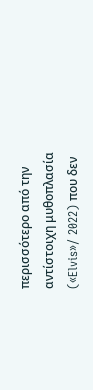περισσότερο από την αντίστοιχη μυθοπλασία («Elvis»/ 2022) που δεν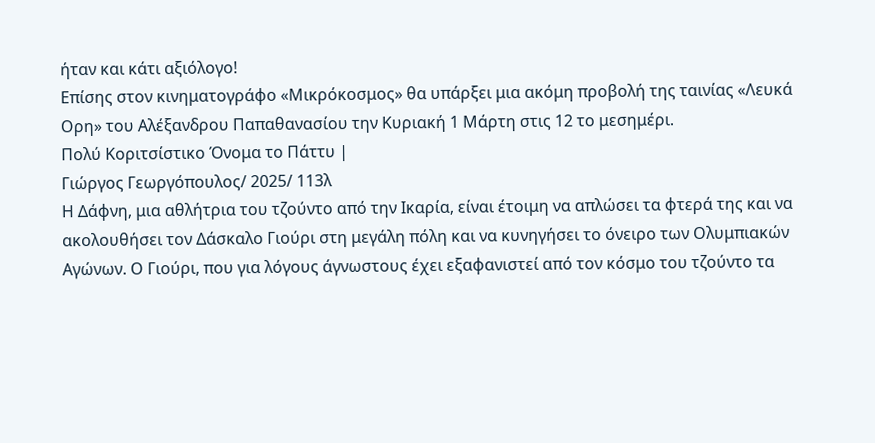ήταν και κάτι αξιόλογο!
Επίσης στον κινηματογράφο «Μικρόκοσμος» θα υπάρξει μια ακόμη προβολή της ταινίας «Λευκά Ορη» του Αλέξανδρου Παπαθανασίου την Κυριακή 1 Μάρτη στις 12 το μεσημέρι.
Πολύ Κοριτσίστικο Όνομα το Πάττυ |
Γιώργος Γεωργόπουλος/ 2025/ 113λ
Η Δάφνη, μια αθλήτρια του τζούντο από την Ικαρία, είναι έτοιμη να απλώσει τα φτερά της και να ακολουθήσει τον Δάσκαλο Γιούρι στη μεγάλη πόλη και να κυνηγήσει το όνειρο των Ολυμπιακών Αγώνων. Ο Γιούρι, που για λόγους άγνωστους έχει εξαφανιστεί από τον κόσμο του τζούντο τα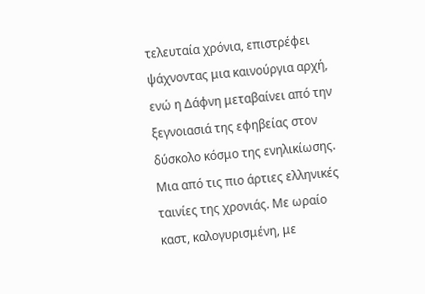τελευταία χρόνια, επιστρέφει ψάχνοντας μια καινούργια αρχή, ενώ η Δάφνη μεταβαίνει από την ξεγνοιασιά της εφηβείας στον δύσκολο κόσμο της ενηλικίωσης.
Μια από τις πιο άρτιες ελληνικές ταινίες της χρονιάς. Με ωραίο καστ, καλογυρισμένη, με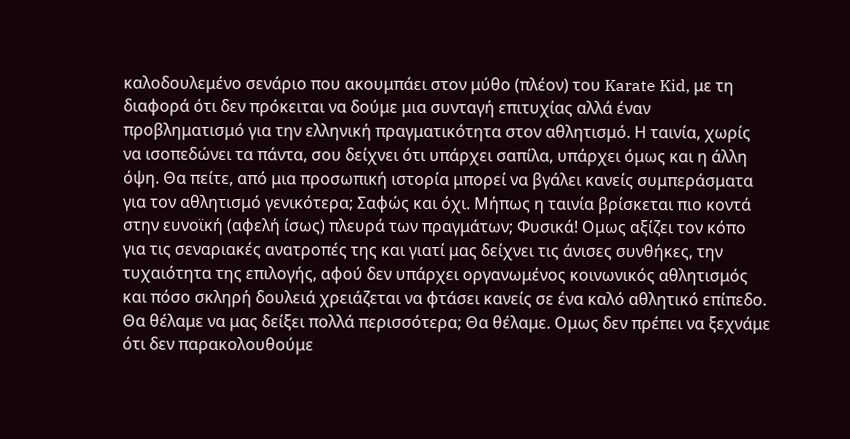καλοδουλεμένο σενάριο που ακουμπάει στον μύθο (πλέον) του Karate Kid, με τη διαφορά ότι δεν πρόκειται να δούμε μια συνταγή επιτυχίας αλλά έναν προβληματισμό για την ελληνική πραγματικότητα στον αθλητισμό. Η ταινία, χωρίς να ισοπεδώνει τα πάντα, σου δείχνει ότι υπάρχει σαπίλα, υπάρχει όμως και η άλλη όψη. Θα πείτε, από μια προσωπική ιστορία μπορεί να βγάλει κανείς συμπεράσματα για τον αθλητισμό γενικότερα; Σαφώς και όχι. Μήπως η ταινία βρίσκεται πιο κοντά στην ευνοϊκή (αφελή ίσως) πλευρά των πραγμάτων; Φυσικά! Ομως αξίζει τον κόπο για τις σεναριακές ανατροπές της και γιατί μας δείχνει τις άνισες συνθήκες, την τυχαιότητα της επιλογής, αφού δεν υπάρχει οργανωμένος κοινωνικός αθλητισμός και πόσο σκληρή δουλειά χρειάζεται να φτάσει κανείς σε ένα καλό αθλητικό επίπεδο. Θα θέλαμε να μας δείξει πολλά περισσότερα; Θα θέλαμε. Ομως δεν πρέπει να ξεχνάμε ότι δεν παρακολουθούμε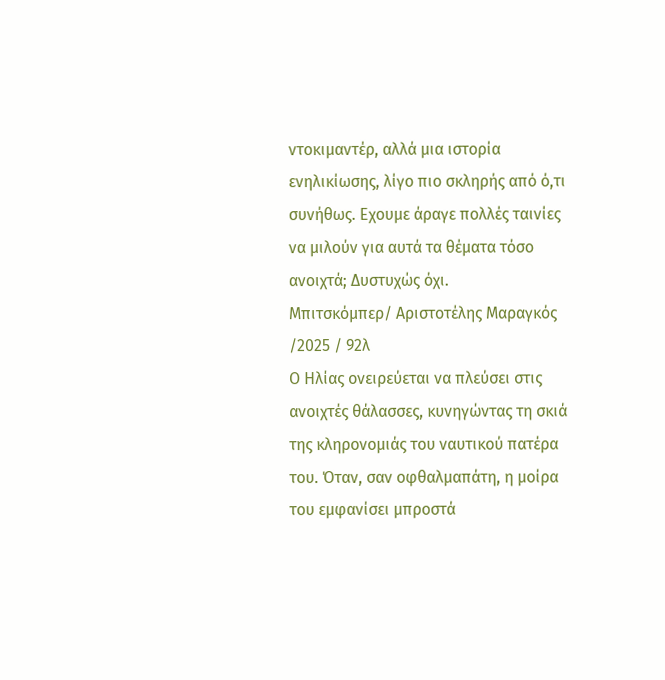ντοκιμαντέρ, αλλά μια ιστορία ενηλικίωσης, λίγο πιο σκληρής από ό,τι συνήθως. Εχουμε άραγε πολλές ταινίες να μιλούν για αυτά τα θέματα τόσο ανοιχτά; Δυστυχώς όχι.
Μπιτσκόμπερ/ Αριστοτέλης Μαραγκός /2025 / 92λ
Ο Ηλίας ονειρεύεται να πλεύσει στις ανοιχτές θάλασσες, κυνηγώντας τη σκιά της κληρονομιάς του ναυτικού πατέρα του. Όταν, σαν οφθαλμαπάτη, η μοίρα του εμφανίσει μπροστά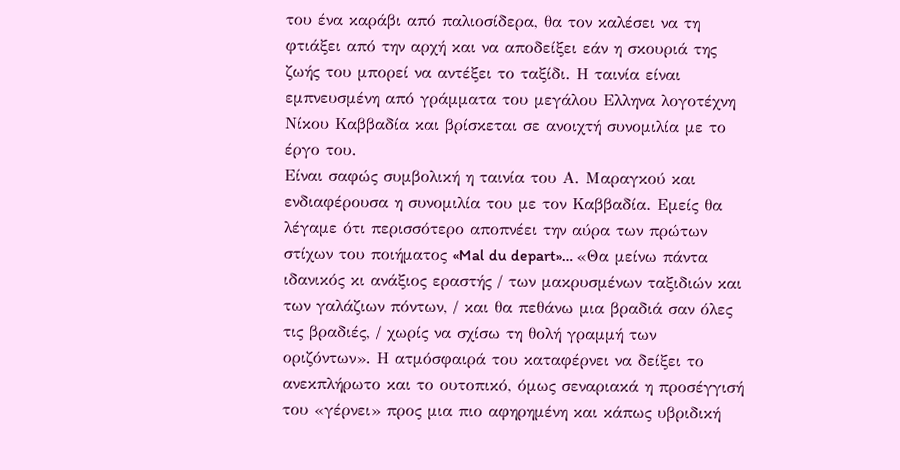του ένα καράβι από παλιοσίδερα, θα τον καλέσει να τη φτιάξει από την αρχή και να αποδείξει εάν η σκουριά της ζωής του μπορεί να αντέξει το ταξίδι. Η ταινία είναι εμπνευσμένη από γράμματα του μεγάλου Ελληνα λογοτέχνη Νίκου Καββαδία και βρίσκεται σε ανοιχτή συνομιλία με το έργο του.
Είναι σαφώς συμβολική η ταινία του Α. Μαραγκού και ενδιαφέρουσα η συνομιλία του με τον Καββαδία. Εμείς θα λέγαμε ότι περισσότερο αποπνέει την αύρα των πρώτων στίχων του ποιήματος «Mal du depart»… «Θα μείνω πάντα ιδανικός κι ανάξιος εραστής / των μακρυσμένων ταξιδιών και των γαλάζιων πόντων, / και θα πεθάνω μια βραδιά σαν όλες τις βραδιές, / χωρίς να σχίσω τη θολή γραμμή των οριζόντων». Η ατμόσφαιρά του καταφέρνει να δείξει το ανεκπλήρωτο και το ουτοπικό, όμως σεναριακά η προσέγγισή του «γέρνει» προς μια πιο αφηρημένη και κάπως υβριδική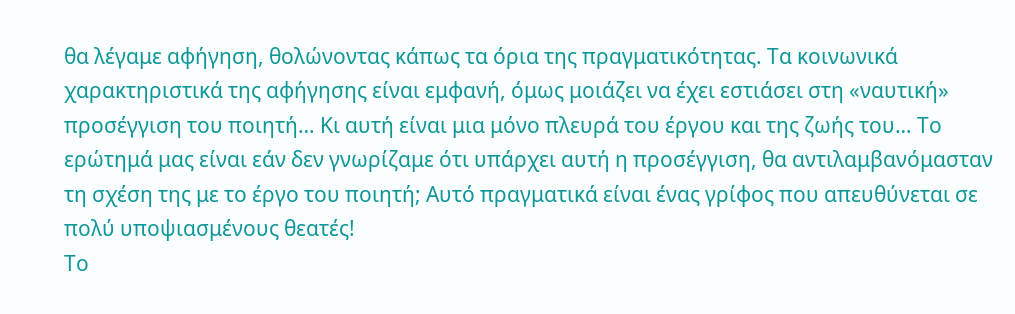θα λέγαμε αφήγηση, θολώνοντας κάπως τα όρια της πραγματικότητας. Τα κοινωνικά χαρακτηριστικά της αφήγησης είναι εμφανή, όμως μοιάζει να έχει εστιάσει στη «ναυτική» προσέγγιση του ποιητή… Κι αυτή είναι μια μόνο πλευρά του έργου και της ζωής του… Το ερώτημά μας είναι εάν δεν γνωρίζαμε ότι υπάρχει αυτή η προσέγγιση, θα αντιλαμβανόμασταν τη σχέση της με το έργο του ποιητή; Αυτό πραγματικά είναι ένας γρίφος που απευθύνεται σε πολύ υποψιασμένους θεατές!
Το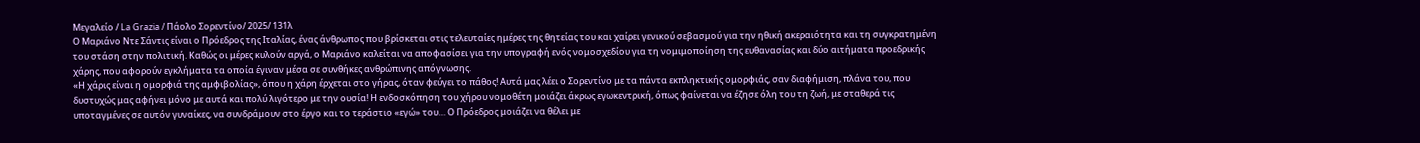Μεγαλείο / La Grazia / Πάολο Σορεντίνο/ 2025/ 131λ
Ο Μαριάνο Ντε Σάντις είναι ο Πρόεδρος της Ιταλίας, ένας άνθρωπος που βρίσκεται στις τελευταίες ημέρες της θητείας του και χαίρει γενικού σεβασμού για την ηθική ακεραιότητα και τη συγκρατημένη του στάση στην πολιτική. Καθώς οι μέρες κυλούν αργά, ο Μαριάνο καλείται να αποφασίσει για την υπογραφή ενός νομοσχεδίου για τη νομιμοποίηση της ευθανασίας και δύο αιτήματα προεδρικής χάρης, που αφορούν εγκλήματα τα οποία έγιναν μέσα σε συνθήκες ανθρώπινης απόγνωσης.
«Η χάρις είναι η ομορφιά της αμφιβολίας», όπου η χάρη έρχεται στο γήρας, όταν φεύγει το πάθος! Αυτά μας λέει ο Σορεντίνο με τα πάντα εκπληκτικής ομορφιάς, σαν διαφήμιση, πλάνα του, που δυστυχώς μας αφήνει μόνο με αυτά και πολύ λιγότερο με την ουσία! Η ενδοσκόπηση του χήρου νομοθέτη μοιάζει άκρως εγωκεντρική, όπως φαίνεται να έζησε όλη του τη ζωή, με σταθερά τις υποταγμένες σε αυτόν γυναίκες, να συνδράμουν στο έργο και το τεράστιο «εγώ» του… Ο Πρόεδρος μοιάζει να θέλει με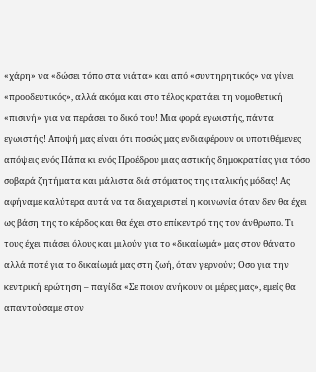«χάρη» να «δώσει τόπο στα νιάτα» και από «συντηρητικός» να γίνει «προοδευτικός», αλλά ακόμα και στο τέλος κρατάει τη νομοθετική «πισινή» για να περάσει το δικό του! Μια φορά εγωιστής, πάντα εγωιστής! Αποψή μας είναι ότι ποσώς μας ενδιαφέρουν οι υποτιθέμενες απόψεις ενός Πάπα κι ενός Προέδρου μιας αστικής δημοκρατίας για τόσο σοβαρά ζητήματα και μάλιστα διά στόματος της ιταλικής μόδας! Ας αφήναμε καλύτερα αυτά να τα διαχειριστεί η κοινωνία όταν δεν θα έχει ως βάση της το κέρδος και θα έχει στο επίκεντρό της τον άνθρωπο. Τι τους έχει πιάσει όλους και μιλούν για το «δικαίωμά» μας στον θάνατο αλλά ποτέ για το δικαίωμά μας στη ζωή, όταν γερνούν; Οσο για την κεντρική ερώτηση – παγίδα «Σε ποιον ανήκουν οι μέρες μας», εμείς θα απαντούσαμε στον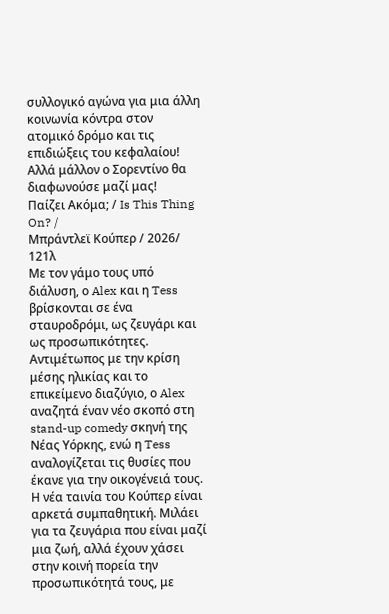συλλογικό αγώνα για μια άλλη κοινωνία κόντρα στον ατομικό δρόμο και τις επιδιώξεις του κεφαλαίου! Αλλά μάλλον ο Σορεντίνο θα διαφωνούσε μαζί μας!
Παίζει Ακόμα; / Is This Thing On? /
Μπράντλεϊ Κούπερ / 2026/ 121λ
Με τον γάμο τους υπό διάλυση, ο Alex και η Tess βρίσκονται σε ένα σταυροδρόμι, ως ζευγάρι και ως προσωπικότητες. Αντιμέτωπος με την κρίση μέσης ηλικίας και το επικείμενο διαζύγιο, ο Alex αναζητά έναν νέο σκοπό στη stand-up comedy σκηνή της Νέας Υόρκης, ενώ η Tess αναλογίζεται τις θυσίες που έκανε για την οικογένειά τους.
Η νέα ταινία του Κούπερ είναι αρκετά συμπαθητική. Μιλάει για τα ζευγάρια που είναι μαζί μια ζωή, αλλά έχουν χάσει στην κοινή πορεία την προσωπικότητά τους, με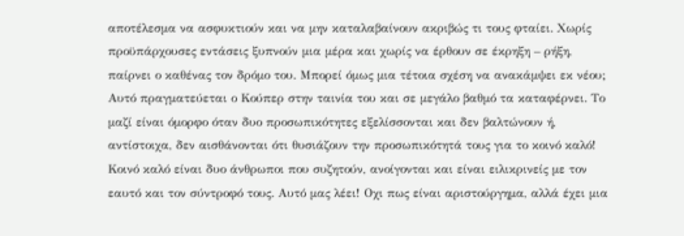αποτέλεσμα να ασφυκτιούν και να μην καταλαβαίνουν ακριβώς τι τους φταίει. Χωρίς προϋπάρχουσες εντάσεις ξυπνούν μια μέρα και χωρίς να έρθουν σε έκρηξη – ρήξη, παίρνει ο καθένας τον δρόμο του. Μπορεί όμως μια τέτοια σχέση να ανακάμψει εκ νέου; Αυτό πραγματεύεται ο Κούπερ στην ταινία του και σε μεγάλο βαθμό τα καταφέρνει. Το μαζί είναι όμορφο όταν δυο προσωπικότητες εξελίσσονται και δεν βαλτώνουν ή, αντίστοιχα, δεν αισθάνονται ότι θυσιάζουν την προσωπικότητά τους για το κοινό καλό! Κοινό καλό είναι δυο άνθρωποι που συζητούν, ανοίγονται και είναι ειλικρινείς με τον εαυτό και τον σύντροφό τους. Αυτό μας λέει! Οχι πως είναι αριστούργημα, αλλά έχει μια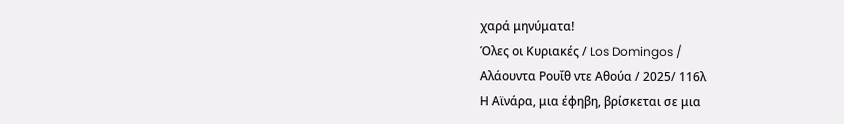χαρά μηνύματα!
Όλες οι Κυριακές / Los Domingos /
Αλάουντα Ρουΐθ ντε Αθούα / 2025/ 116λ
Η Αϊνάρα, μια έφηβη, βρίσκεται σε μια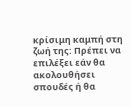κρίσιμη καμπή στη ζωή της: Πρέπει να επιλέξει εάν θα ακολουθήσει σπουδές ή θα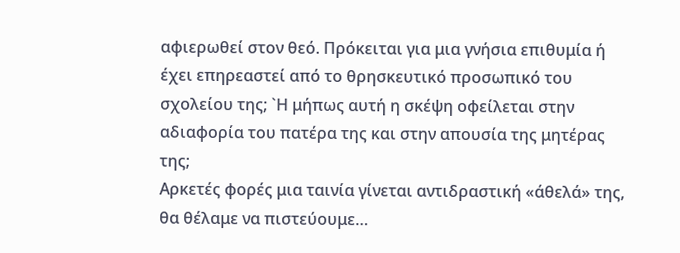αφιερωθεί στον θεό. Πρόκειται για μια γνήσια επιθυμία ή έχει επηρεαστεί από το θρησκευτικό προσωπικό του σχολείου της; `Η μήπως αυτή η σκέψη οφείλεται στην αδιαφορία του πατέρα της και στην απουσία της μητέρας της;
Αρκετές φορές μια ταινία γίνεται αντιδραστική «άθελά» της, θα θέλαμε να πιστεύουμε…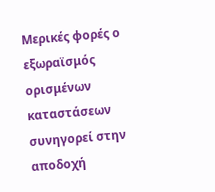Μερικές φορές ο εξωραϊσμός ορισμένων καταστάσεων συνηγορεί στην αποδοχή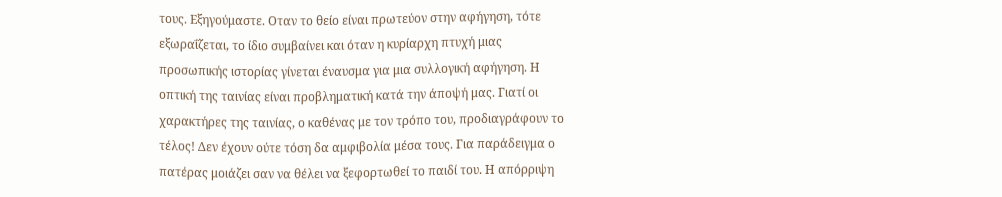τους. Εξηγούμαστε. Οταν το θείο είναι πρωτεύον στην αφήγηση, τότε εξωραΐζεται, το ίδιο συμβαίνει και όταν η κυρίαρχη πτυχή μιας προσωπικής ιστορίας γίνεται έναυσμα για μια συλλογική αφήγηση. Η οπτική της ταινίας είναι προβληματική κατά την άποψή μας. Γιατί οι χαρακτήρες της ταινίας, ο καθένας με τον τρόπο του, προδιαγράφουν το τέλος! Δεν έχουν ούτε τόση δα αμφιβολία μέσα τους. Για παράδειγμα ο πατέρας μοιάζει σαν να θέλει να ξεφορτωθεί το παιδί του. Η απόρριψη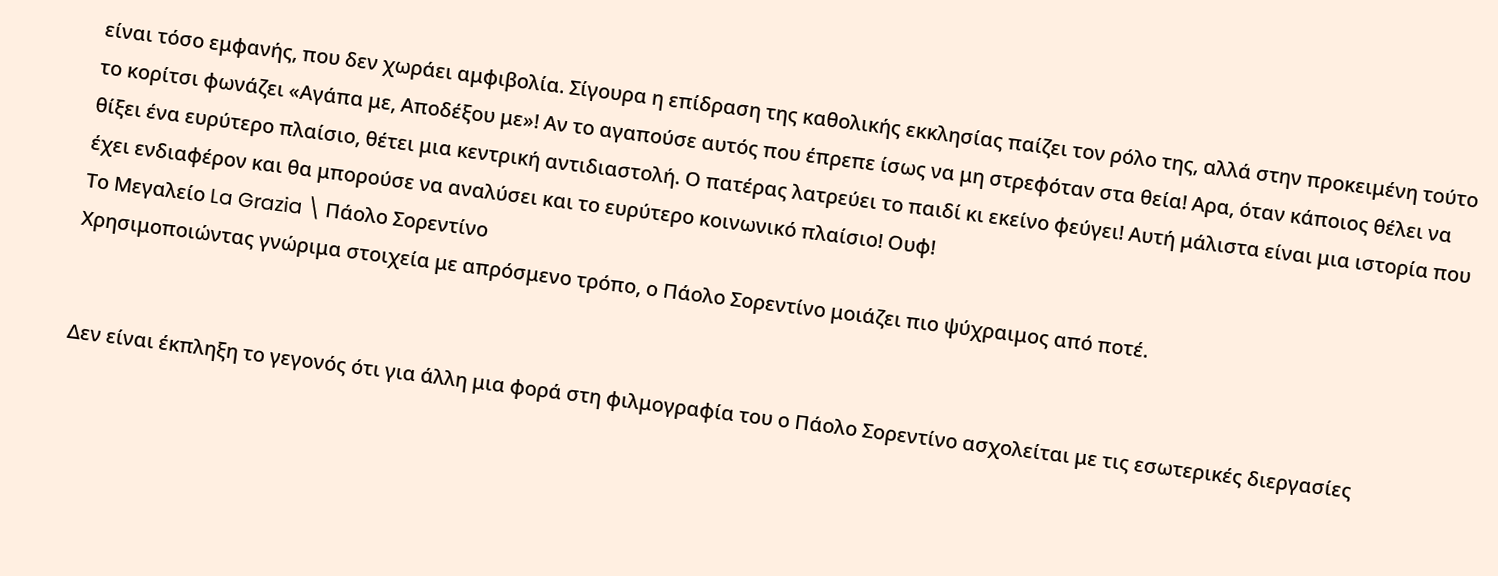είναι τόσο εμφανής, που δεν χωράει αμφιβολία. Σίγουρα η επίδραση της καθολικής εκκλησίας παίζει τον ρόλο της, αλλά στην προκειμένη τούτο το κορίτσι φωνάζει «Αγάπα με, Αποδέξου με»! Αν το αγαπούσε αυτός που έπρεπε ίσως να μη στρεφόταν στα θεία! Αρα, όταν κάποιος θέλει να θίξει ένα ευρύτερο πλαίσιο, θέτει μια κεντρική αντιδιαστολή. Ο πατέρας λατρεύει το παιδί κι εκείνο φεύγει! Αυτή μάλιστα είναι μια ιστορία που έχει ενδιαφέρον και θα μπορούσε να αναλύσει και το ευρύτερο κοινωνικό πλαίσιο! Ουφ!
Το Μεγαλείο La Grazia \ Πάολο Σορεντίνο
Χρησιμοποιώντας γνώριμα στοιχεία με απρόσμενο τρόπο, ο Πάολο Σορεντίνο μοιάζει πιο ψύχραιμος από ποτέ.


Δεν είναι έκπληξη το γεγονός ότι για άλλη μια φορά στη φιλμογραφία του ο Πάολο Σορεντίνο ασχολείται με τις εσωτερικές διεργασίες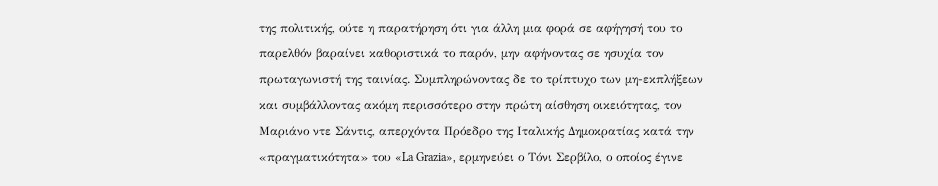της πολιτικής, ούτε η παρατήρηση ότι για άλλη μια φορά σε αφήγησή του το παρελθόν βαραίνει καθοριστικά το παρόν, μην αφήνοντας σε ησυχία τον πρωταγωνιστή της ταινίας. Συμπληρώνοντας δε το τρίπτυχο των μη-εκπλήξεων και συμβάλλοντας ακόμη περισσότερο στην πρώτη αίσθηση οικειότητας, τον Μαριάνο ντε Σάντις, απερχόντα Πρόεδρο της Ιταλικής Δημοκρατίας κατά την «πραγματικότητα» του «La Grazia», ερμηνεύει ο Τόνι Σερβίλο, ο οποίος έγινε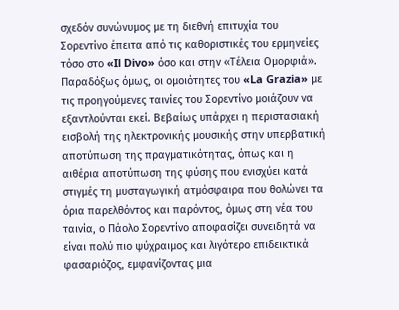σχεδόν συνώνυμος με τη διεθνή επιτυχία του Σορεντίνο έπειτα από τις καθοριστικές του ερμηνείες τόσο στο «Il Divo» όσο και στην «Τέλεια Ομορφιά».
Παραδόξως όμως, οι ομοιότητες του «La Grazia» με τις προηγούμενες ταινίες του Σορεντίνο μοιάζουν να εξαντλούνται εκεί. Βεβαίως υπάρχει η περιστασιακή εισβολή της ηλεκτρονικής μουσικής στην υπερβατική αποτύπωση της πραγματικότητας, όπως και η αιθέρια αποτύπωση της φύσης που ενισχύει κατά στιγμές τη μυσταγωγική ατμόσφαιρα που θολώνει τα όρια παρελθόντος και παρόντος, όμως στη νέα του ταινία, ο Πάολο Σορεντίνο αποφασίζει συνειδητά να είναι πολύ πιο ψύχραιμος και λιγότερο επιδεικτικά φασαριόζος, εμφανίζοντας μια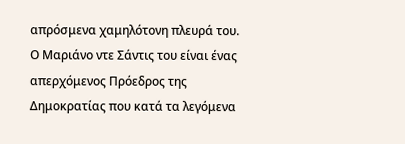απρόσμενα χαμηλότονη πλευρά του.
Ο Μαριάνο ντε Σάντις του είναι ένας απερχόμενος Πρόεδρος της Δημοκρατίας που κατά τα λεγόμενα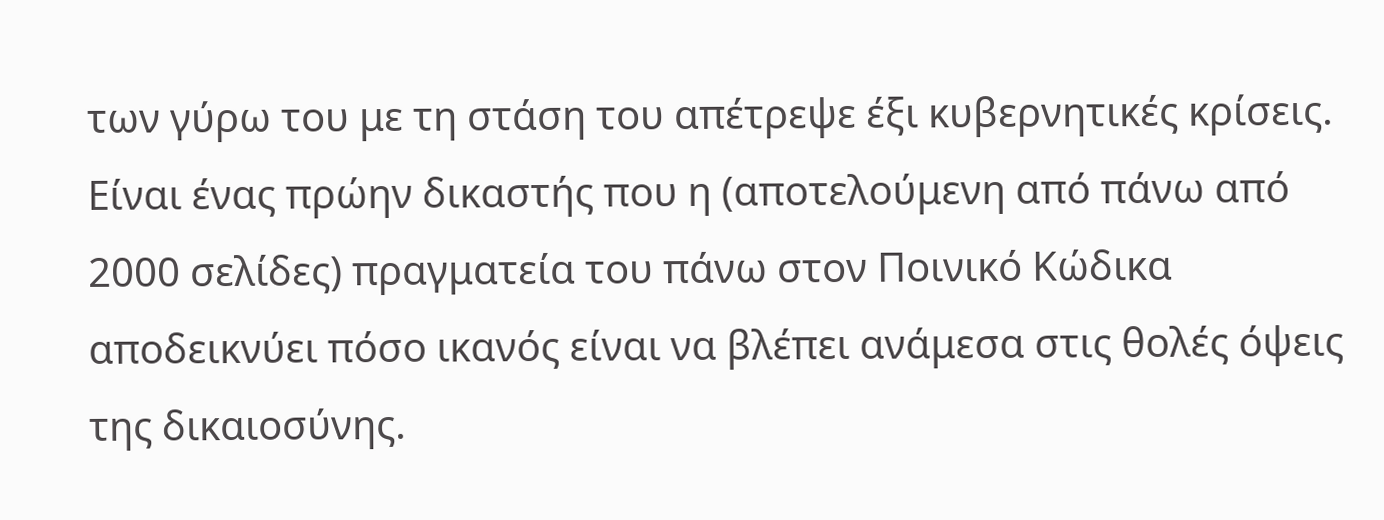των γύρω του με τη στάση του απέτρεψε έξι κυβερνητικές κρίσεις. Είναι ένας πρώην δικαστής που η (αποτελούμενη από πάνω από 2000 σελίδες) πραγματεία του πάνω στον Ποινικό Κώδικα αποδεικνύει πόσο ικανός είναι να βλέπει ανάμεσα στις θολές όψεις της δικαιοσύνης.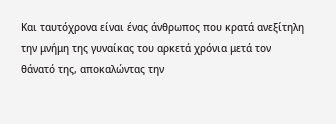Και ταυτόχρονα είναι ένας άνθρωπος που κρατά ανεξίτηλη την μνήμη της γυναίκας του αρκετά χρόνια μετά τον θάνατό της, αποκαλώντας την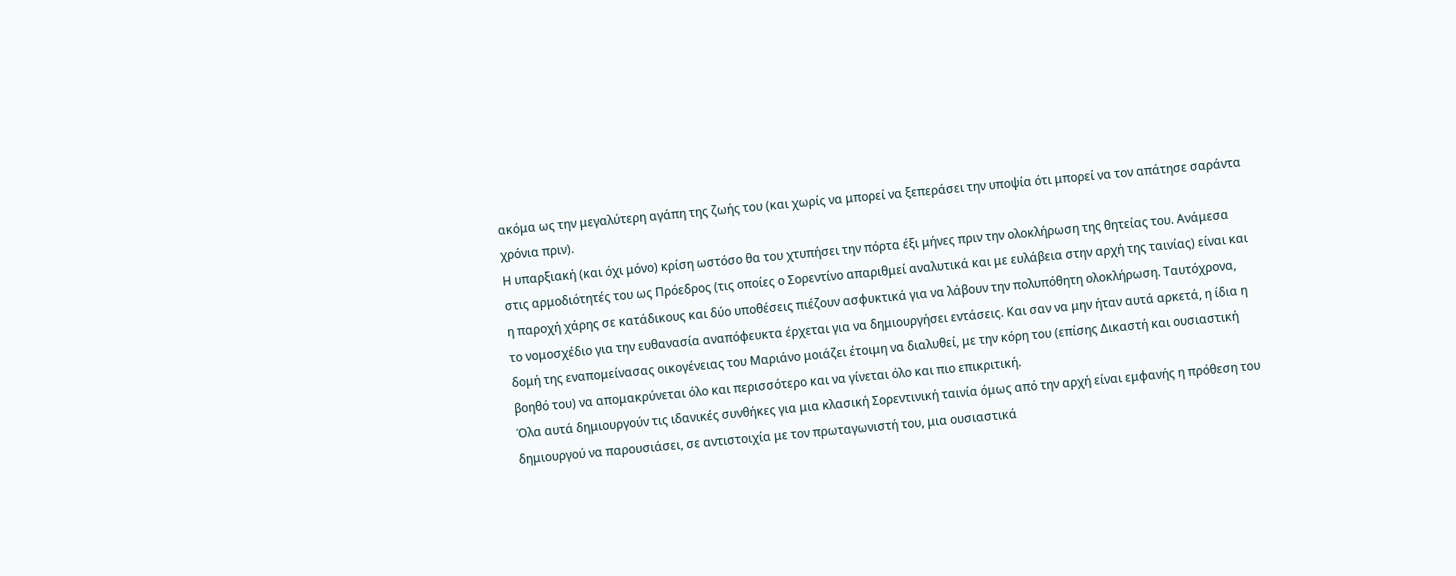ακόμα ως την μεγαλύτερη αγάπη της ζωής του (και χωρίς να μπορεί να ξεπεράσει την υποψία ότι μπορεί να τον απάτησε σαράντα χρόνια πριν).
Η υπαρξιακή (και όχι μόνο) κρίση ωστόσο θα του χτυπήσει την πόρτα έξι μήνες πριν την ολοκλήρωση της θητείας του. Ανάμεσα στις αρμοδιότητές του ως Πρόεδρος (τις οποίες ο Σορεντίνο απαριθμεί αναλυτικά και με ευλάβεια στην αρχή της ταινίας) είναι και η παροχή χάρης σε κατάδικους και δύο υποθέσεις πιέζουν ασφυκτικά για να λάβουν την πολυπόθητη ολοκλήρωση. Ταυτόχρονα, το νομοσχέδιο για την ευθανασία αναπόφευκτα έρχεται για να δημιουργήσει εντάσεις. Και σαν να μην ήταν αυτά αρκετά, η ίδια η δομή της εναπομείνασας οικογένειας του Μαριάνο μοιάζει έτοιμη να διαλυθεί, με την κόρη του (επίσης Δικαστή και ουσιαστική βοηθό του) να απομακρύνεται όλο και περισσότερο και να γίνεται όλο και πιο επικριτική.
Όλα αυτά δημιουργούν τις ιδανικές συνθήκες για μια κλασική Σορεντινική ταινία όμως από την αρχή είναι εμφανής η πρόθεση του δημιουργού να παρουσιάσει, σε αντιστοιχία με τον πρωταγωνιστή του, μια ουσιαστικά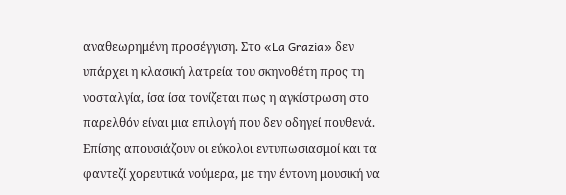αναθεωρημένη προσέγγιση. Στο «La Grazia» δεν υπάρχει η κλασική λατρεία του σκηνοθέτη προς τη νοσταλγία, ίσα ίσα τονίζεται πως η αγκίστρωση στο παρελθόν είναι μια επιλογή που δεν οδηγεί πουθενά. Επίσης απουσιάζουν οι εύκολοι εντυπωσιασμοί και τα φαντεζί χορευτικά νούμερα, με την έντονη μουσική να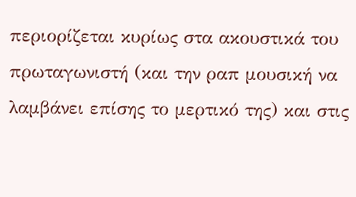περιορίζεται κυρίως στα ακουστικά του πρωταγωνιστή (και την ραπ μουσική να λαμβάνει επίσης το μερτικό της) και στις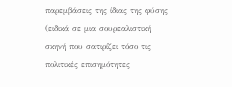παρεμβάσεις της ίδιας της φύσης (ειδικά σε μια σουρεαλιστική σκηνή που σατιρίζει τόσο τις πολιτικές επισημότητες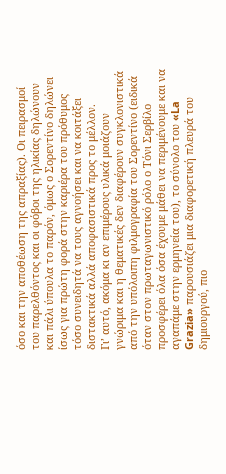όσο και την αποθέωση της απραξίας). Οι πειρασμοί του παρελθόντος και οι φόβοι της ηλικίας δηλώνουν και πάλι ύπουλα το παρόν, όμως ο Σορεντίνο δηλώνει ίσως για πρώτη φορά στην καριέρα του πρόθυμος τόσο συνειδητά να τους αγνοήσει και να κοιτάξει διστακτικά αλλά αποφασιστικά προς το μέλλον.
Γι’ αυτό, ακόμα κι αν επιμέρους υλικά μοιάζουν γνώριμα και η θεματικές δεν διαφέρουν συγκλονιστικά από την υπόλοιπη φιλμογραφία του Σορεντίνο (ειδικά όταν στον πρωταγωνιστικό ρόλο ο Τόνι Σερβίλο προσφέρει όλα όσα έχουμε μάθει να περιμένουμε και να αγαπάμε στην ερμηνεία του), το σύνολο του «La Grazia» παρουσιάζει μια διαφορετική πλευρά του δημιουργού, πιο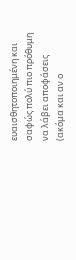ευαισθητοποιημένη και σαφώς πολύ πιο πρόθυμη να λάβει αποφάσεις (ακόμα και αν ο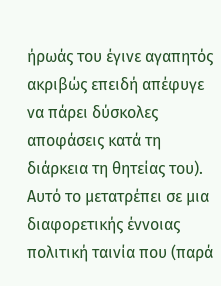ήρωάς του έγινε αγαπητός ακριβώς επειδή απέφυγε να πάρει δύσκολες αποφάσεις κατά τη διάρκεια τη θητείας του). Αυτό το μετατρέπει σε μια διαφορετικής έννοιας πολιτική ταινία που (παρά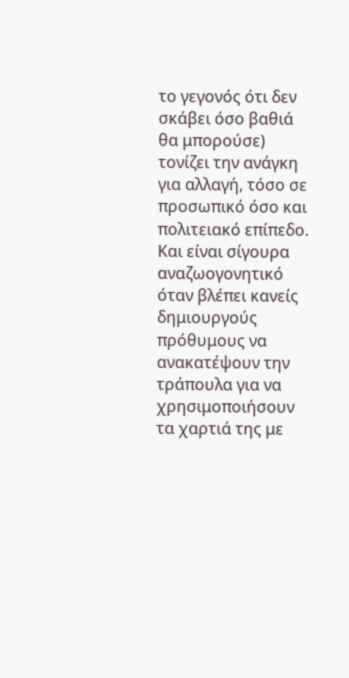το γεγονός ότι δεν σκάβει όσο βαθιά θα μπορούσε) τονίζει την ανάγκη για αλλαγή, τόσο σε προσωπικό όσο και πολιτειακό επίπεδο. Και είναι σίγουρα αναζωογονητικό όταν βλέπει κανείς δημιουργούς πρόθυμους να ανακατέψουν την τράπουλα για να χρησιμοποιήσουν τα χαρτιά της με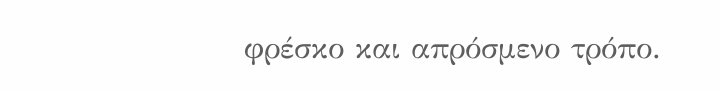φρέσκο και απρόσμενο τρόπο.